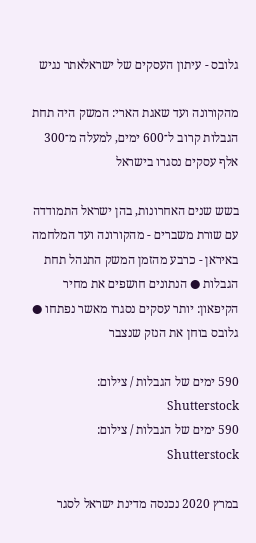גלובס - עיתון העסקים של ישראלאתר נגיש

מהקורונה ועד שאגת הארי: המשק היה תחת הגבלות קרוב ל־600 ימים, למעלה מ־300 אלף עסקים נסגרו בישראל

בשש שנים האחרונות, בהן ישראל התמודדה עם שורת משברים - מהקורונה ועד המלחמה באיראן - כרבע מהזמן המשק התנהל תחת הגבלות ● הנתונים חושפים את מחיר הקיפאון: יותר עסקים נסגרו מאשר נפתחו ● גלובס בוחן את הנזק שנצבר

590 ימים של הגבלות / צילום: Shutterstock
590 ימים של הגבלות / צילום: Shutterstock

במרץ 2020 נכנסה מדינת ישראל לסגר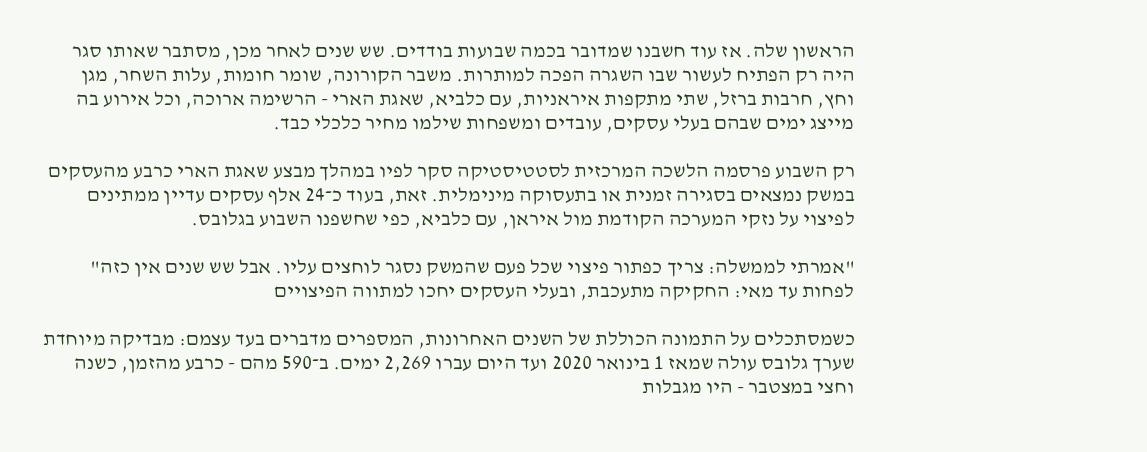הראשון שלה. אז עוד חשבנו שמדובר בכמה שבועות בודדים. שש שנים לאחר מכן, מסתבר שאותו סגר היה רק הפתיח לעשור שבו השגרה הפכה למותרות. משבר הקורונה, שומר חומות, עלות השחר, מגן וחץ, חרבות ברזל, שתי מתקפות איראניות, עם כלביא, שאגת הארי - הרשימה ארוכה, וכל אירוע בה מייצג ימים שבהם בעלי עסקים, עובדים ומשפחות שילמו מחיר כלכלי כבד.

רק השבוע פרסמה הלשכה המרכזית לסטטיסטיקה סקר לפיו במהלך מבצע שאגת הארי כרבע מהעסקים במשק נמצאים בסגירה זמנית או בתעסוקה מינימלית. זאת, בעוד כ־24 אלף עסקים עדיין ממתינים לפיצוי על נזקי המערכה הקודמת מול איראן, עם כלביא, כפי שחשפנו השבוע בגלובס.

"אמרתי לממשלה: צריך כפתור פיצוי שכל פעם שהמשק נסגר לוחצים עליו. אבל שש שנים אין כזה"
לפחות עד מאי: החקיקה מתעכבת, ובעלי העסקים יחכו למתווה הפיצויים

כשמסתכלים על התמונה הכוללת של השנים האחרונות, המספרים מדברים בעד עצמם: מבדיקה מיוחדת שערך גלובס עולה שמאז 1 בינואר 2020 ועד היום עברו 2,269 ימים. ב־590 מהם - כרבע מהזמן, כשנה וחצי במצטבר - היו מגבלות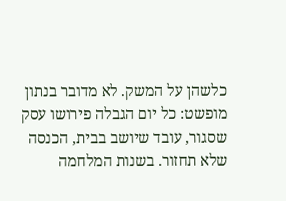כלשהן על המשק. לא מדובר בנתון מופשט: כל יום הגבלה פירושו עסק שסגור, עובד שיושב בבית, הכנסה שלא תחזור. בשנות המלחמה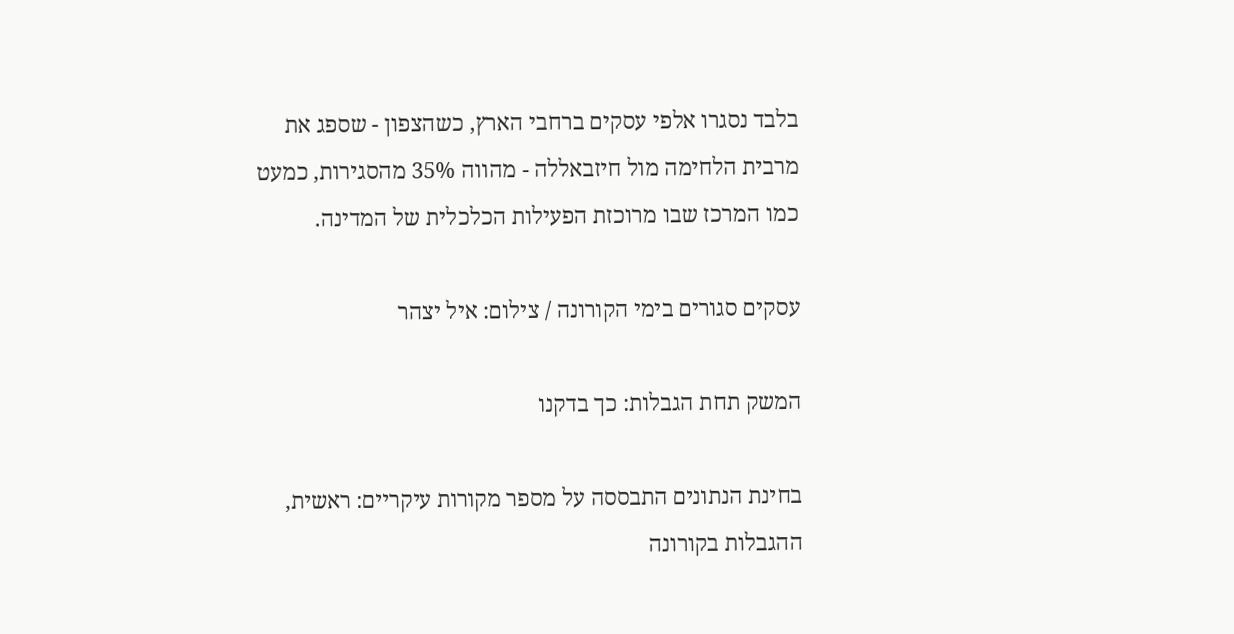בלבד נסגרו אלפי עסקים ברחבי הארץ, כשהצפון - שספג את מרבית הלחימה מול חיזבאללה - מהווה 35% מהסגירות, כמעט כמו המרכז שבו מרוכזת הפעילות הכלכלית של המדינה.

עסקים סגורים בימי הקורונה / צילום: איל יצהר

המשק תחת הגבלות: כך בדקנו

בחינת הנתונים התבססה על מספר מקורות עיקריים: ראשית, ההגבלות בקורונה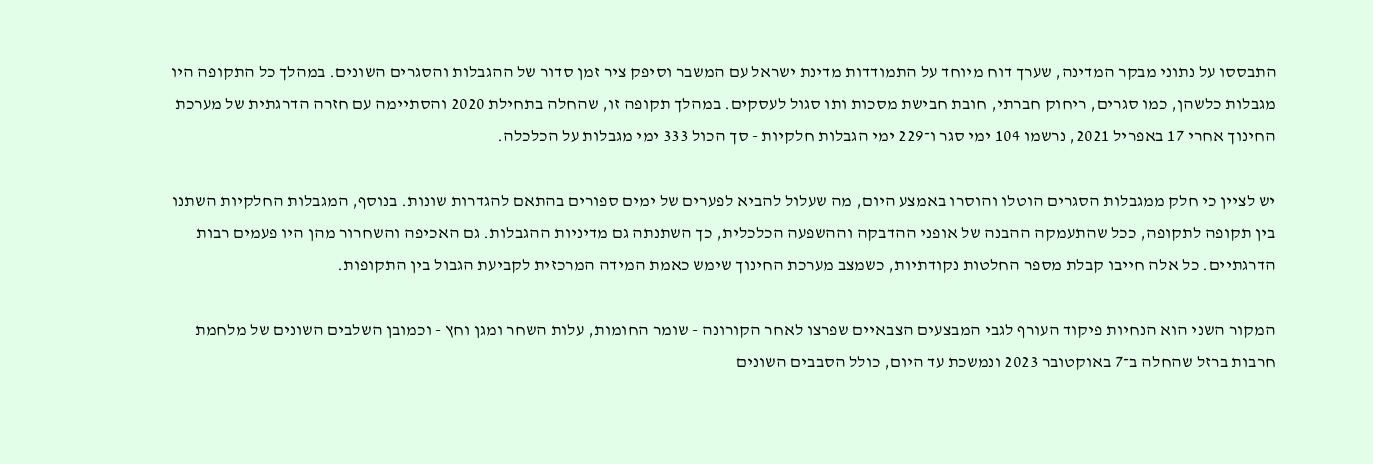התבססו על נתוני מבקר המדינה, שערך דוח מיוחד על התמודדות מדינת ישראל עם המשבר וסיפק ציר זמן סדור של ההגבלות והסגרים השונים. במהלך כל התקופה היו מגבלות כלשהן, כמו סגרים, ריחוק חברתי, חובת חבישת מסכות ותו סגול לעסקים. במהלך תקופה זו, שהחלה בתחילת 2020 והסתיימה עם חזרה הדרגתית של מערכת החינוך אחרי 17 באפריל 2021, נרשמו 104 ימי סגר ו־229 ימי הגבלות חלקיות - סך הכול 333 ימי מגבלות על הכלכלה.

יש לציין כי חלק ממגבלות הסגרים הוטלו והוסרו באמצע היום, מה שעלול להביא לפערים של ימים ספורים בהתאם להגדרות שונות. בנוסף, המגבלות החלקיות השתנו בין תקופה לתקופה, ככל שהתעמקה ההבנה של אופני ההדבקה וההשפעה הכלכלית, כך השתנתה גם מדיניות ההגבלות. גם האכיפה והשחרור מהן היו פעמים רבות הדרגתיים. כל אלה חייבו קבלת מספר החלטות נקודתיות, כשמצב מערכת החינוך שימש כאמת המידה המרכזית לקביעת הגבול בין התקופות.

המקור השני הוא הנחיות פיקוד העורף לגבי המבצעים הצבאיים שפרצו לאחר הקורונה - שומר החומות, עלות השחר ומגן וחץ - וכמובן השלבים השונים של מלחמת חרבות ברזל שהחלה ב־7 באוקטובר 2023 ונמשכת עד היום, כולל הסבבים השונים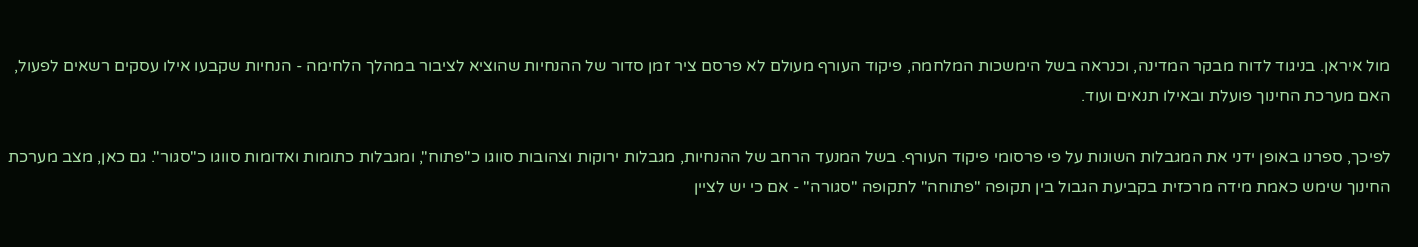מול איראן. בניגוד לדוח מבקר המדינה, וכנראה בשל הימשכות המלחמה, פיקוד העורף מעולם לא פרסם ציר זמן סדור של ההנחיות שהוציא לציבור במהלך הלחימה - הנחיות שקבעו אילו עסקים רשאים לפעול, האם מערכת החינוך פועלת ובאילו תנאים ועוד.

לפיכך, ספרנו באופן ידני את המגבלות השונות על פי פרסומי פיקוד העורף. בשל המנעד הרחב של ההנחיות, מגבלות ירוקות וצהובות סווגו כ"פתוח", ומגבלות כתומות ואדומות סווגו כ"סגור". גם כאן, מצב מערכת החינוך שימש כאמת מידה מרכזית בקביעת הגבול בין תקופה "פתוחה" לתקופה "סגורה" - אם כי יש לציין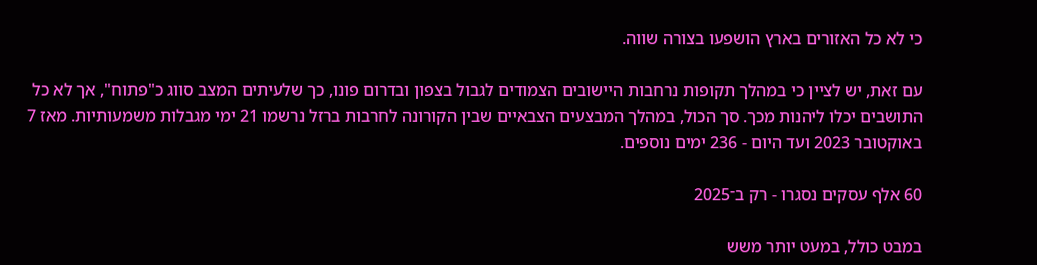כי לא כל האזורים בארץ הושפעו בצורה שווה.

עם זאת, יש לציין כי במהלך תקופות נרחבות היישובים הצמודים לגבול בצפון ובדרום פונו, כך שלעיתים המצב סווג כ"פתוח", אך לא כל התושבים יכלו ליהנות מכך. סך הכול, במהלך המבצעים הצבאיים שבין הקורונה לחרבות ברזל נרשמו 21 ימי מגבלות משמעותיות. מאז 7 באוקטובר 2023 ועד היום - 236 ימים נוספים.

60 אלף עסקים נסגרו - רק ב־2025

במבט כולל, במעט יותר משש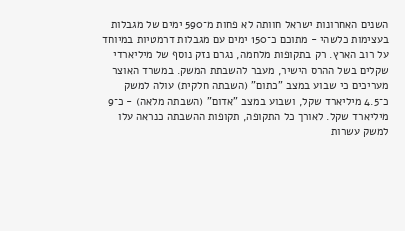השנים האחרונות ישראל חוותה לא פחות מ־590 ימים של מגבלות בעצימות כלשהי - מתוכם כ־150 ימים עם מגבלות דרמטיות במיוחד על רוב הארץ. רק בתקופות מלחמה, נגרם נזק נוסף של מיליארדי שקלים בשל ההרס הישיר, מעבר להשבתת המשק. במשרד האוצר מעריכים כי שבוע במצב "כתום" (השבתה חלקית) עולה למשק כ־4.5 מיליארד שקל, ושבוע במצב "אדום" (השבתה מלאה) - כ־9 מיליארד שקל. לאורך כל התקופה, תקופות ההשבתה כנראה עלו למשק עשרות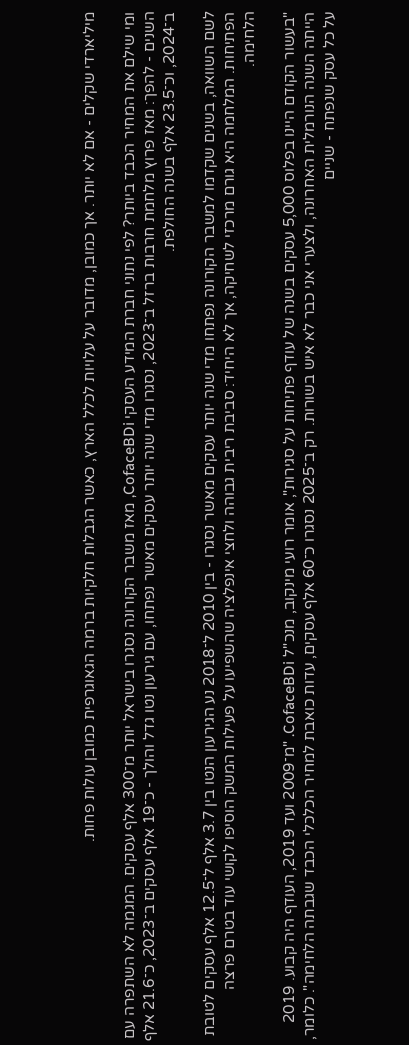מיליארדי שקלים - אם לא יותר. אך כמובן, מדובר על עלויות לכלל הארץ, כאשר הגבלות חלקיות ברמה הגאוגרפית כמובן עולות פחות.

ומי שילם את המחיר הכבד ביותר? לפי נתוני חברת המידע העסקי CofaceBDi, מאז משבר הקורונה נסגרו בישראל יותר מ־300 אלף עסקים. המגמה לא השתפרה עם השנים - להפך: מאז פרוץ מלחמת חרבות ברזל ב־2023, נסגרו מדי שנה יותר עסקים מאשר נפתחו, עם גירעון נטו גדל והולך - כ־19 אלף עסקים ב־2023, כ־21.6 אלף ב־2024, וכ־23.5 אלף בשנה החולפת.

לשם השוואה, בשנים שקדמו למשבר הקורונה נפתחו מדי שנה יותר עסקים מאשר נסגרו - בין 2010 ל־2018 נע הגירעון הנטו בין 3.7 אלף ל־12.5 אלף עסקים לטובת הפתיחות. המלחמה היא גורם מרכזי לשחיקה, אך לא היחיד: סביבת ריבית גבוהה ולחצי אינפלציה שהשפיעו על פעילות המשק הוסיפו לקושי עוד בטרם פרצה הלחימה.

"בעשור הקודם היינו בפלוס 5,000 עסקים בשנה של עודף פתיחות על סגירות", אומר רועי מינקוב, מנכ"ל CofaceBDi. "מ־2009 ועד 2019, העודף היה קבוע. 2019 הייתה השנה הנורמלית האחרונה, ולצערי אני כבר לא איש בשורות. רק ב־2025 נסגרו כ־60 אלף עסקים, עדות כואבת למחיר הכלכלי הכבד שגבתה הלחימה". כלומר, על כל עסק שנפתח - שניים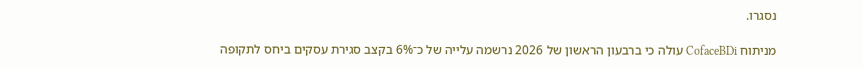נסגרו.

מניתוח CofaceBDi עולה כי ברבעון הראשון של 2026 נרשמה עלייה של כ־6% בקצב סגירת עסקים ביחס לתקופה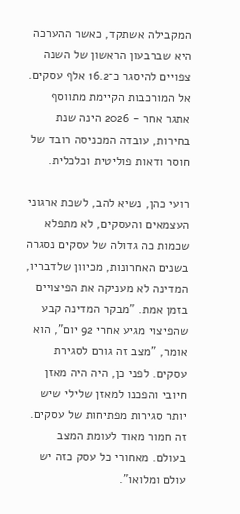המקבילה אשתקד, כאשר ההערכה היא שברבעון הראשון של השנה צפויים להיסגר כ־16.2 אלף עסקים. אל המורכבות הקיימת מתווסף אתגר אחר - 2026 הינה שנת בחירות, עובדה המכניסה רובד של חוסר ודאות פוליטית וכלכלית.

רועי כהן, נשיא להב, לשכת ארגוני העצמאים והעסקים, לא מתפלא שכמות כה גדולה של עסקים נסגרה בשנים האחרונות, מכיוון שלדבריו, המדינה לא מעניקה את הפיצויים בזמן אמת. "מבקר המדינה קבע שהפיצוי מגיע אחרי 92 יום", הוא אומר, "מצב זה גורם לסגירת עסקים. לפני כן, היה היה מאזן חיובי והפכנו למאזן שלילי שיש יותר סגירות מפתיחות של עסקים. זה חמור מאוד לעומת המצב בעולם. מאחורי כל עסק כזה יש עולם ומלואו".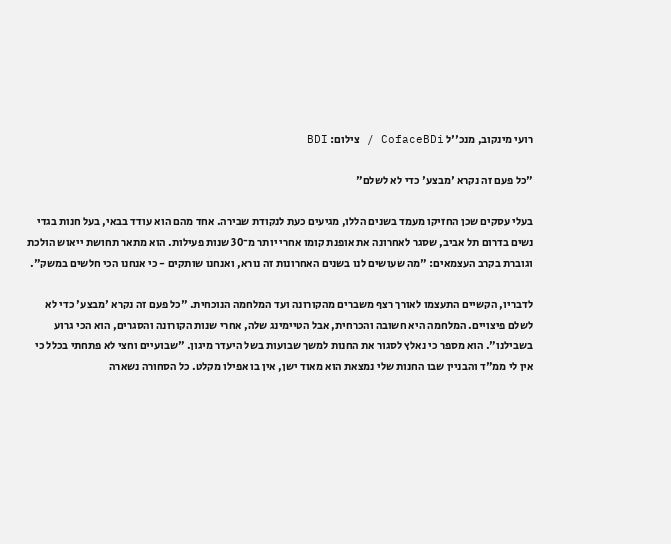רועי מינקוב, מנכ''ל CofaceBDi / צילום: BDI

"כל פעם זה נקרא 'מבצע' כדי לא לשלם"

בעלי עסקים שכן החזיקו מעמד בשנים הללו, מגיעים כעת לנקודת שבירה. אחד מהם הוא עודד בבאי, בעל חנות בגדי נשים בדרום תל אביב, שסגר לאחרונה את אופנת קומו אחרי יותר מ־30 שנות פעילות. הוא מתאר תחושת ייאוש הולכת וגוברת בקרב העצמאים: "מה שעושים לנו בשנים האחרונות זה נורא, ואנחנו שותקים - כי אנחנו הכי חלשים במשק".

לדבריו, הקשיים התעצמו לאורך רצף משברים מהקורונה ועד המלחמה הנוכחית. "כל פעם זה נקרא 'מבצע' כדי לא לשלם פיצויים. המלחמה היא חשובה והכרחית, אבל הטיימינג שלה, אחרי שנות הקורונה והסגרים, הוא הכי גרוע בשבילנו". הוא מספר כי נאלץ לסגור את החנות למשך שבועות בשל היעדר מיגון. "שבועיים וחצי לא פתחתי בכלל כי אין לי ממ"ד והבניין שבו החנות שלי נמצאת הוא מאוד ישן, אין בו אפילו מקלט. כל הסחורה נשארה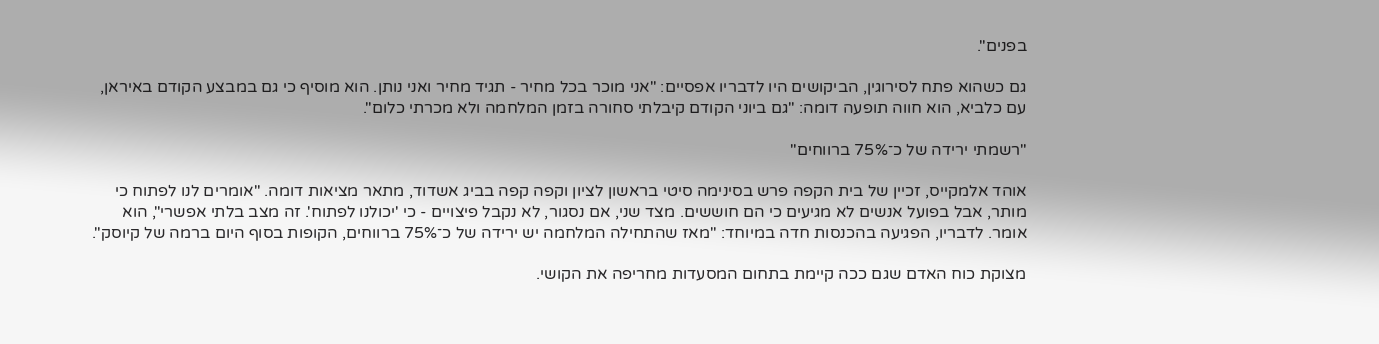בפנים".

גם כשהוא פתח לסירוגין, הביקושים היו לדבריו אפסיים: "אני מוכר בכל מחיר - תגיד מחיר ואני נותן. הוא מוסיף כי גם במבצע הקודם באיראן, עם כלביא, הוא חווה תופעה דומה: "גם ביוני הקודם קיבלתי סחורה בזמן המלחמה ולא מכרתי כלום".

"רשמתי ירידה של כ־75% ברווחים"

אוהד אלמקייס, זכיין של בית הקפה פרש בסינימה סיטי בראשון לציון וקפה קפה בביג אשדוד, מתאר מציאות דומה. "אומרים לנו לפתוח כי מותר, אבל בפועל אנשים לא מגיעים כי הם חוששים. מצד שני, אם נסגור, לא נקבל פיצויים - כי 'יכולנו לפתוח'. זה מצב בלתי אפשרי", הוא אומר. לדבריו, הפגיעה בהכנסות חדה במיוחד: "מאז שהתחילה המלחמה יש ירידה של כ־75% ברווחים, הקופות בסוף היום ברמה של קיוסק".

מצוקת כוח האדם שגם ככה קיימת בתחום המסעדות מחריפה את הקושי.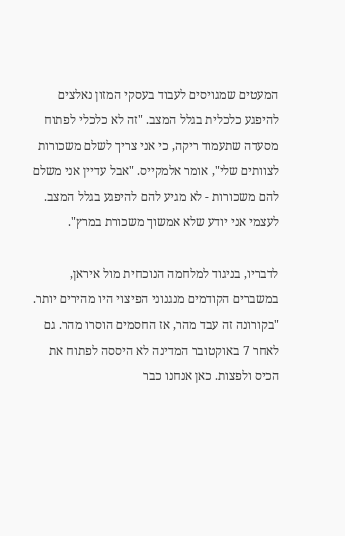המעטים שמגויסים לעבוד בעסקי המזון נאלצים להיפגע כלכלית בגלל המצב. "זה לא כלכלי לפתוח מסעדה שתעמוד ריקה, כי אני צריך לשלם משכורות לצוותים שלי", אומר אלמקייס. "אבל עדיין אני משלם להם משכורות - לא מגיע להם להיפגע בגלל המצב. לעצמי אני יודע שלא אמשוך משכורת במרץ".

לדבריו, בניגוד למלחמה הנוכחית מול איראן, במשברים הקודמים מנגנוני הפיצוי היו מהירים יותר. "בקורונה זה עבד מהר, אז החסמים הוסרו מהר. גם לאחר 7 באוקטובר המדינה לא היססה לפתוח את הכיס ולפצות. כאן אנחנו כבר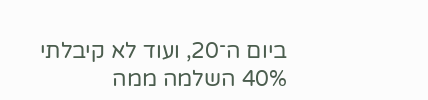ביום ה־20, ועוד לא קיבלתי 40% השלמה ממה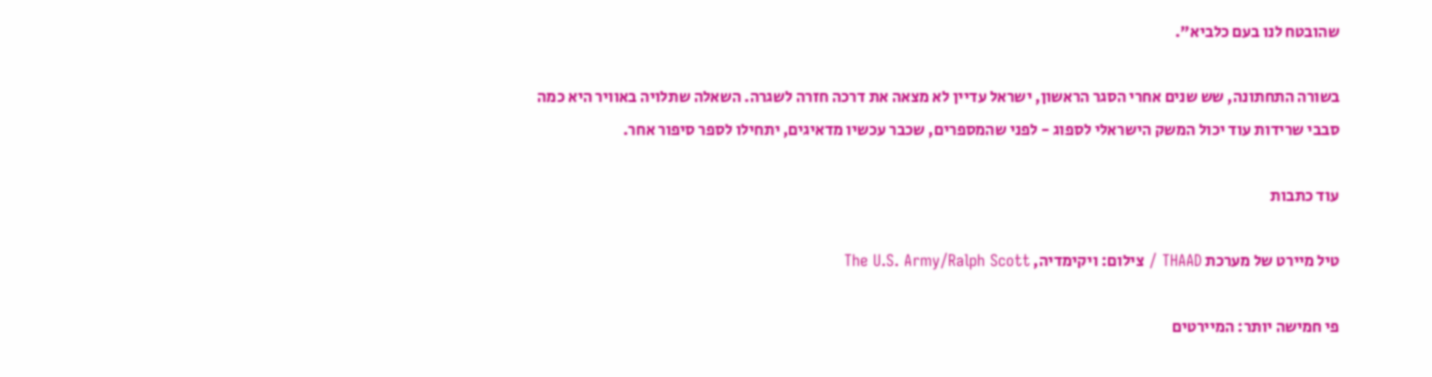שהובטח לנו בעם כלביא".

בשורה התחתונה, שש שנים אחרי הסגר הראשון, ישראל עדיין לא מצאה את דרכה חזרה לשגרה. השאלה שתלויה באוויר היא כמה סבבי שרידות עוד יכול המשק הישראלי לספוג - לפני שהמספרים, שכבר עכשיו מדאיגים, יתחילו לספר סיפור אחר.

עוד כתבות

טיל מיירט של מערכת THAAD / צילום: ויקימדיה, The U.S. Army/Ralph Scott

פי חמישה יותר: המיירטים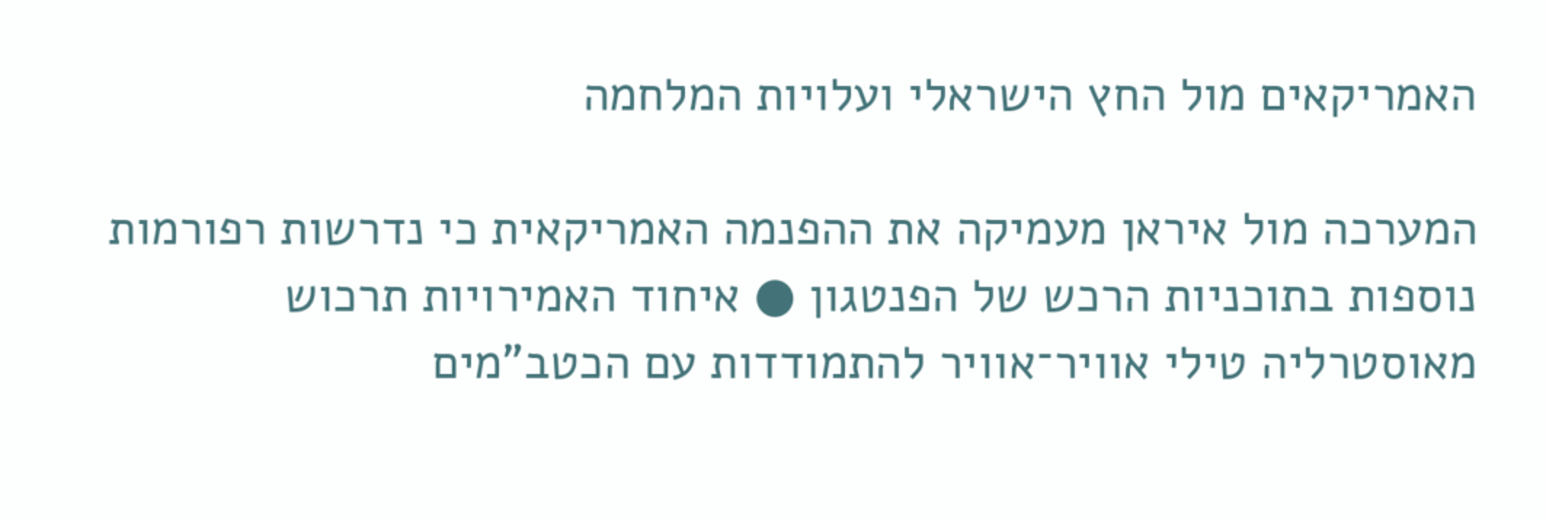האמריקאים מול החץ הישראלי ועלויות המלחמה

המערכה מול איראן מעמיקה את ההפנמה האמריקאית כי נדרשות רפורמות נוספות בתוכניות הרכש של הפנטגון ● איחוד האמירויות תרכוש מאוסטרליה טילי אוויר־אוויר להתמודדות עם הכטב"מים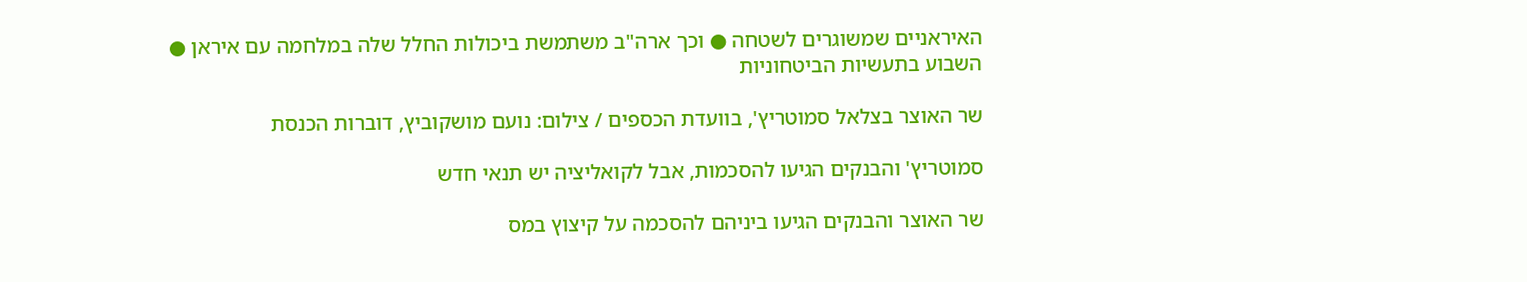האיראניים שמשוגרים לשטחה ● וכך ארה"ב משתמשת ביכולות החלל שלה במלחמה עם איראן ● השבוע בתעשיות הביטחוניות

שר האוצר בצלאל סמוטריץ', בוועדת הכספים / צילום: נועם מושקוביץ, דוברות הכנסת

סמוטריץ' והבנקים הגיעו להסכמות, אבל לקואליציה יש תנאי חדש

שר האוצר והבנקים הגיעו ביניהם להסכמה על קיצוץ במס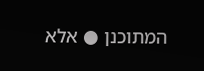המתוכנן ● אלא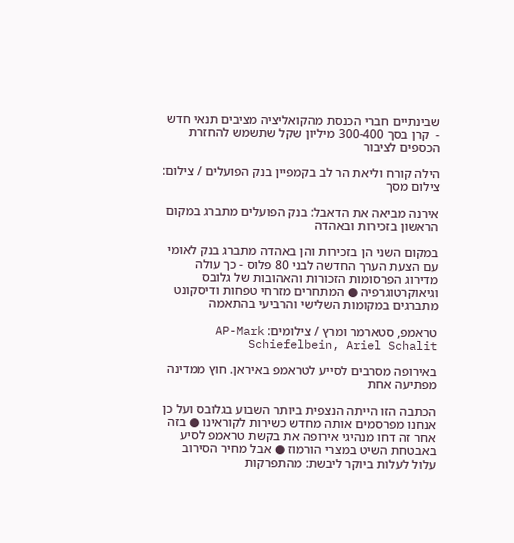שבינתיים חברי הכנסת מהקואליציה מציבים תנאי חדש -  קרן בסך 300-400 מיליון שקל שתשמש להחזרת הכספים לציבור

הילה קורח וליאת הר לב בקמפיין בנק הפועלים / צילום: צילום מסך

אירנה מביאה את הדאבל: בנק הפועלים מתברג במקום הראשון בזכירות ובאהדה

במקום השני הן בזכירות והן באהדה מתברג בנק לאומי עם הצעת הערך החדשה לבני 80 פלוס - כך עולה מדירוג הפרסומות הזכורות והאהובות של גלובס וגיאוקרטוגרפיה ● המתחרים מזרחי טפחות ודיסקונט מתברגים במקומות השלישי והרביעי בהתאמה

טראמפ, סטארמר ומרץ / צילומים: AP-Mark Schiefelbein, Ariel Schalit

באירופה מסרבים לסייע לטראמפ באיראן. חוץ ממדינה מפתיעה אחת

הכתבה הזו הייתה הנצפית ביותר השבוע בגלובס ועל כן אנחנו מפרסמים אותה מחדש כשירות לקוראינו ● בזה אחר זה דחו מנהיגי אירופה את בקשת טראמפ לסיע באבטחת השיט במצרי הורמוז ● אבל מחיר הסירוב עלול לעלות ביוקר ליבשת: מהתפרקות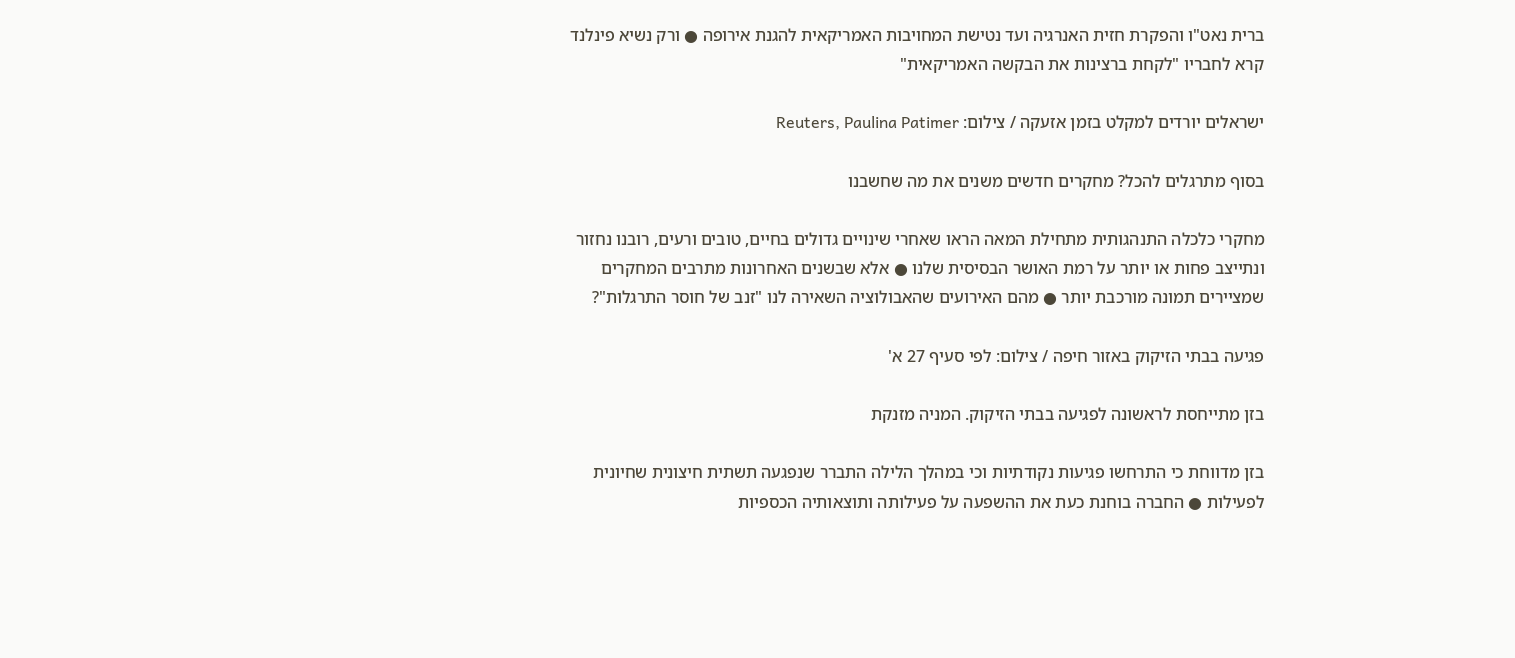ברית נאט"ו והפקרת חזית האנרגיה ועד נטישת המחויבות האמריקאית להגנת אירופה ● ורק נשיא פינלנד קרא לחבריו "לקחת ברצינות את הבקשה האמריקאית"

ישראלים יורדים למקלט בזמן אזעקה / צילום: Reuters, Paulina Patimer

בסוף מתרגלים להכל? מחקרים חדשים משנים את מה שחשבנו

מחקרי כלכלה התנהגותית מתחילת המאה הראו שאחרי שינויים גדולים בחיים, טובים ורעים, רובנו נחזור ונתייצב פחות או יותר על רמת האושר הבסיסית שלנו ● אלא שבשנים האחרונות מתרבים המחקרים שמציירים תמונה מורכבת יותר ● מהם האירועים שהאבולוציה השאירה לנו "זנב של חוסר התרגלות"?

פגיעה בבתי הזיקוק באזור חיפה / צילום: לפי סעיף 27 א'

בזן מתייחסת לראשונה לפגיעה בבתי הזיקוק. המניה מזנקת

בזן מדווחת כי התרחשו פגיעות נקודתיות וכי במהלך הלילה התברר שנפגעה תשתית חיצונית שחיונית לפעילות ● החברה בוחנת כעת את ההשפעה על פעילותה ותוצאותיה הכספיות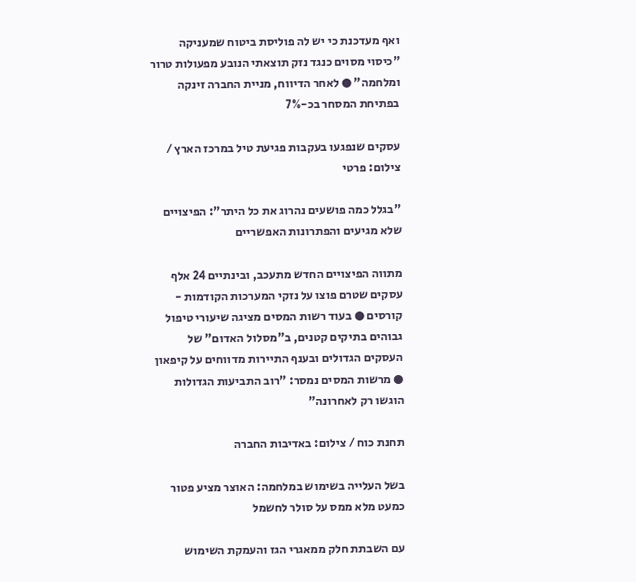ואף מעדכנת כי יש לה פוליסת ביטוח שמעניקה "כיסוי מסוים כנגד נזק תוצאתי הנובע מפעולות טרור ומלחמה" ● לאחר הדיווח, מניית החברה זינקה בפתיחת המסחר בכ-7%

עסקים שנפגעו בעקבות פגיעת טיל במרכז הארץ / צילום: פרטי

"בגלל כמה פושעים נהרוג את כל היתר": הפיצויים שלא מגיעים והפתרונות האפשריים

מתווה הפיצויים החדש מתעכב, ובינתיים 24 אלף עסקים שטרם פוצו על נזקי המערכות הקודמות - קורסים ● בעוד רשות המסים מציגה שיעורי טיפול גבוהים בתיקים קטנים, ב"מסלול האדום" של העסקים הגדולים ובענף התיירות מדווחים על קיפאון ● מרשות המסים נמסר: "רוב התביעות הגדולות הוגשו רק לאחרונה"

תחנת כוח / צילום: באדיבות החברה

בשל העלייה בשימוש במלחמה: האוצר מציע פטור כמעט מלא ממס על סולר לחשמל

עם השבתת חלק ממאגרי הגז והעמקת השימוש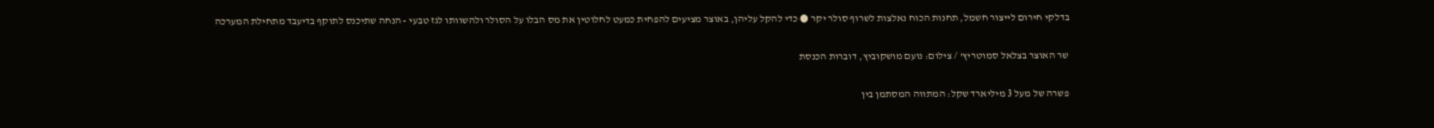בדלקי חירום לייצור חשמל, תחנות הכוח נאלצות לשרוף סולר יקר ● כדי להקל עליהן, באוצר מציעים להפחית כמעט לחלוטין את מס הבלו על הסולר ולהשוותו לגז טבעי - הנחה שתיכנס לתוקף בדיעבד מתחילת המערכה

שר האוצר בצלאל סמוטריץ' / צילום: נועם מושקוביץ, דוברות הכנסת

פשרה של מעל 3 מיליארד שקל: המתווה המסתמן בין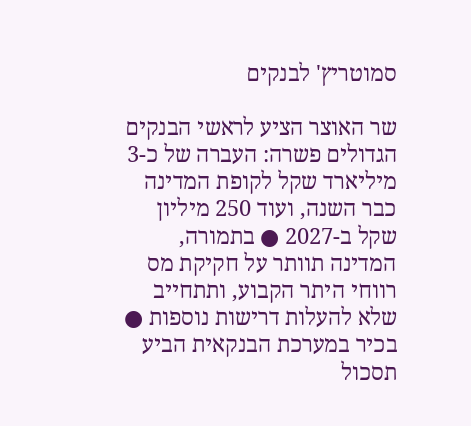סמוטריץ' לבנקים

שר האוצר הציע לראשי הבנקים הגדולים פשרה: העברה של כ-3 מיליארד שקל לקופת המדינה כבר השנה, ועוד 250 מיליון שקל ב-2027 ● בתמורה, המדינה תוותר על חקיקת מס רווחי היתר הקבוע, ותתחייב שלא להעלות דרישות נוספות ● בכיר במערכת הבנקאית הביע תסכול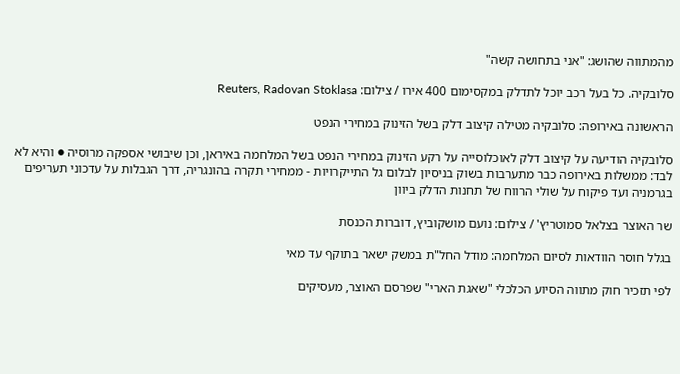מהמתווה שהושג: "אני בתחושה קשה"

סלובקיה. כל בעל רכב יוכל לתדלק במקסימום 400 אירו / צילום: Reuters, Radovan Stoklasa

הראשונה באירופה: סלובקיה מטילה קיצוב דלק בשל הזינוק במחירי הנפט

סלובקיה הודיעה על קיצוב דלק לאוכלוסייה על רקע הזינוק במחירי הנפט בשל המלחמה באיראן, וכן שיבושי אספקה מרוסיה ● והיא לא לבד: ממשלות באירופה כבר מתערבות בשוק בניסיון לבלום גל התייקרויות - ממחירי תקרה בהונגריה, דרך הגבלות על עדכוני תעריפים בגרמניה ועד פיקוח על שולי הרווח של תחנות הדלק ביוון

שר האוצר בצלאל סמוטריץ' / צילום: נועם מושקוביץ, דוברות הכנסת

בגלל חוסר הוודאות לסיום המלחמה: מודל החל"ת במשק ישאר בתוקף עד מאי

לפי תזכיר חוק מתווה הסיוע הכלכלי "שאגת הארי" שפרסם האוצר, מעסיקים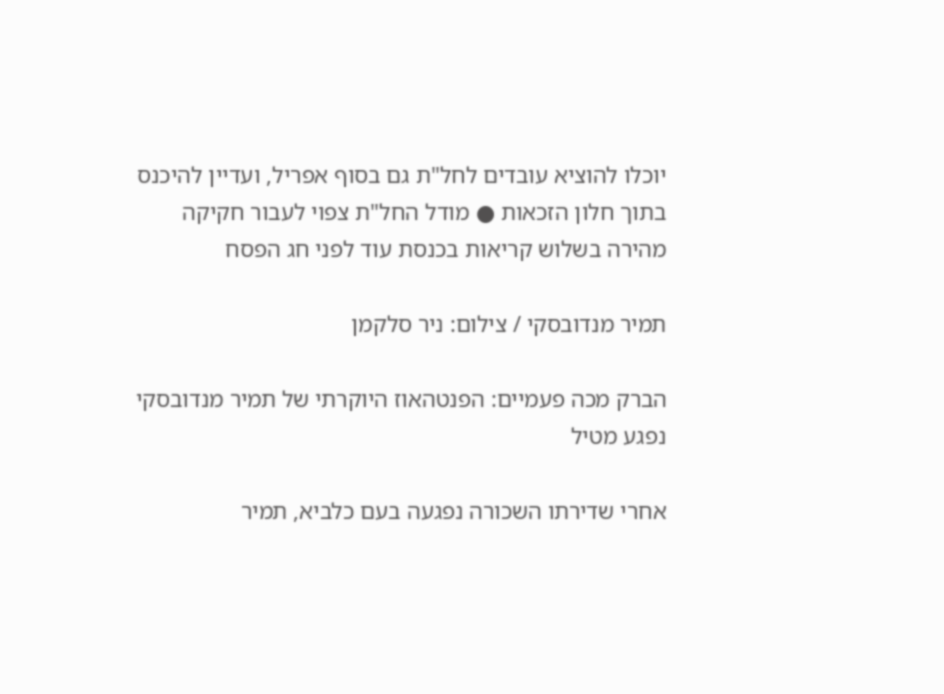יוכלו להוציא עובדים לחל"ת גם בסוף אפריל, ועדיין להיכנס בתוך חלון הזכאות ● מודל החל"ת צפוי לעבור חקיקה מהירה בשלוש קריאות בכנסת עוד לפני חג הפסח

תמיר מנדובסקי / צילום: ניר סלקמן

הברק מכה פעמיים: הפנטהאוז היוקרתי של תמיר מנדובסקי נפגע מטיל

אחרי שדירתו השכורה נפגעה בעם כלביא, תמיר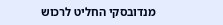מנדובסקי החליט לרכוש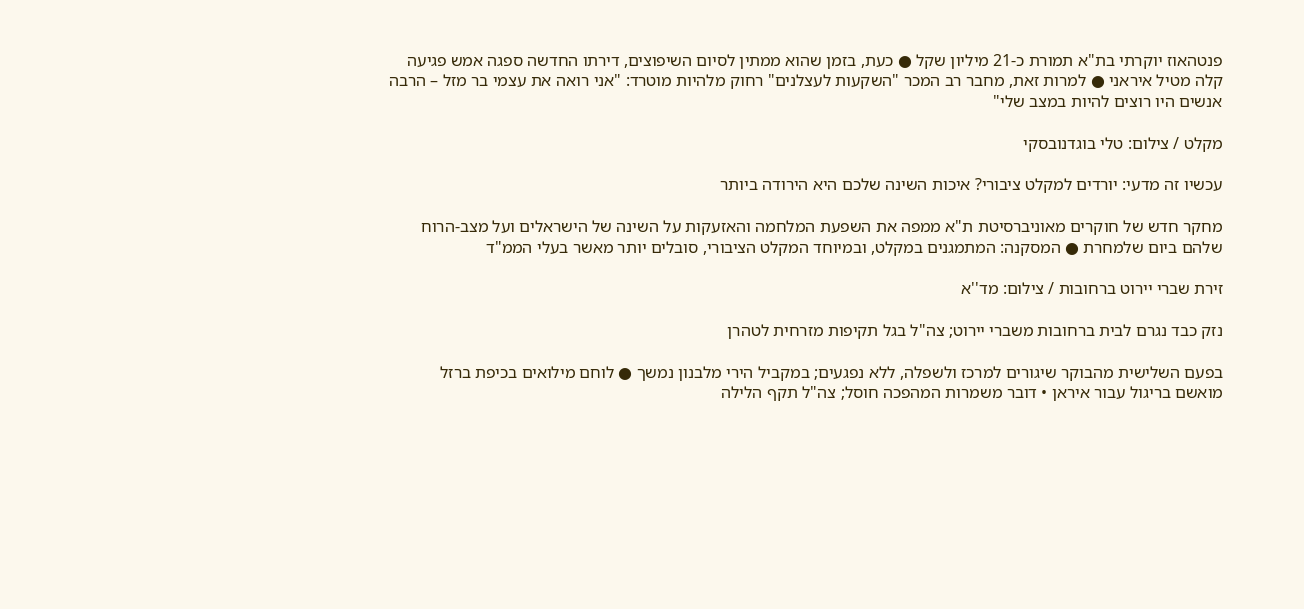פנטהאוז יוקרתי בת"א תמורת כ-21 מיליון שקל ● כעת, בזמן שהוא ממתין לסיום השיפוצים, דירתו החדשה ספגה אמש פגיעה קלה מטיל איראני ● למרות זאת, מחבר רב המכר "השקעות לעצלנים" רחוק מלהיות מוטרד: "אני רואה את עצמי בר מזל – הרבה אנשים היו רוצים להיות במצב שלי"

מקלט / צילום: טלי בוגדנובסקי

עכשיו זה מדעי: יורדים למקלט ציבורי? איכות השינה שלכם היא הירודה ביותר

מחקר חדש של חוקרים מאוניברסיטת ת"א ממפה את השפעת המלחמה והאזעקות על השינה של הישראלים ועל מצב-הרוח שלהם ביום שלמחרת ● המסקנה: המתמגנים במקלט, ובמיוחד המקלט הציבורי, סובלים יותר מאשר בעלי הממ"ד

זירת שברי יירוט ברחובות / צילום: מד''א

נזק כבד נגרם לבית ברחובות משברי יירוט; צה"ל בגל תקיפות מזרחית לטהרן

בפעם השלישית מהבוקר שיגורים למרכז ולשפלה, ללא נפגעים; במקביל הירי מלבנון נמשך ● לוחם מילואים בכיפת ברזל מואשם בריגול עבור איראן • דובר משמרות המהפכה חוסל; צה"ל תקף הלילה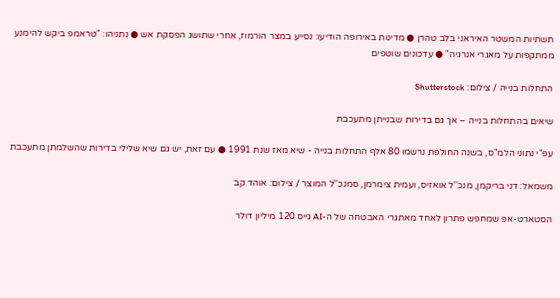תשתיות המשטר האיראני בלב טהרן ● מדינות באירופה הודיעו: נסייע במצר הורמוז, אחרי שתושג הפסקת אש ● נתניהו: "טראמפ ביקש להימנע ממתקפות על מאגרי אנרגיה" ● עדכונים שוטפים

התחלות בנייה / צילום: Shutterstock

שיאים בהתחלות בנייה – אך גם בדירות שבנייתן מתעכבת

עפ"י נתוני הלמ"ס, בשנה החולפת נרשמו 80 אלף התחלות בנייה - שיא מאז שנת 1991 ● עם זאת, יש גם שיא שלילי בדירות שהשלמתן מתעכבת

משמאל: דני בריקמן, מנכ''ל אואזיס, ועמית צימרמן, סמנכ''ל המוצר / צילום: אוהד קב

הסטארט-אפ שמחפש פתרון לאחד מאתגרי האבטחה של ה-AI גייס 120 מיליון דולר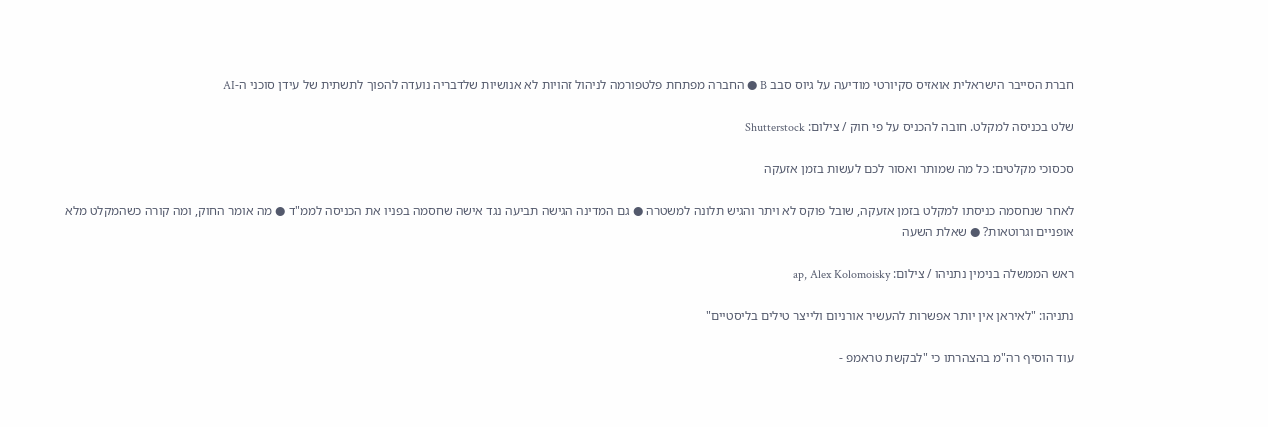חברת הסייבר הישראלית אואזיס סקיורטי מודיעה על גיוס סבב B ● החברה מפתחת פלטפורמה לניהול זהויות לא אנושיות שלדבריה נועדה להפוך לתשתית של עידן סוכני ה-AI

שלט בכניסה למקלט. חובה להכניס על פי חוק / צילום: Shutterstock

סכסוכי מקלטים: כל מה שמותר ואסור לכם לעשות בזמן אזעקה

לאחר שנחסמה כניסתו למקלט בזמן אזעקה, שובל פוקס לא ויתר והגיש תלונה למשטרה ● גם המדינה הגישה תביעה נגד אישה שחסמה בפניו את הכניסה לממ"ד ● מה אומר החוק, ומה קורה כשהמקלט מלא אופניים וגרוטאות? ● שאלת השעה

ראש הממשלה בנימין נתניהו / צילום: ap, Alex Kolomoisky

נתניהו: "לאיראן אין יותר אפשרות להעשיר אורניום ולייצר טילים בליסטיים"

עוד הוסיף רה"מ בהצהרתו כי "לבקשת טראמפ -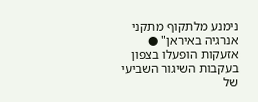נימנע מלתקוף מתקני אנרגיה באיראן" ● אזעקות הופעלו בצפון בעקבות השיגור השביעי של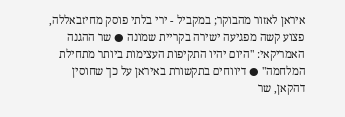איראן לאזור מהבוקר; במקביל - ירי בלתי פוסק מחיזבאללה, פצוע קשה מפגיעה ישירה בקריית שמונה ● שר ההגנה האמריקאי: "היום יהיו התקיפות העצימות ביותר מתחילת המלחמה" ● דיווחים בתקשורת באיראן על כך שחוסין דהקאן, שר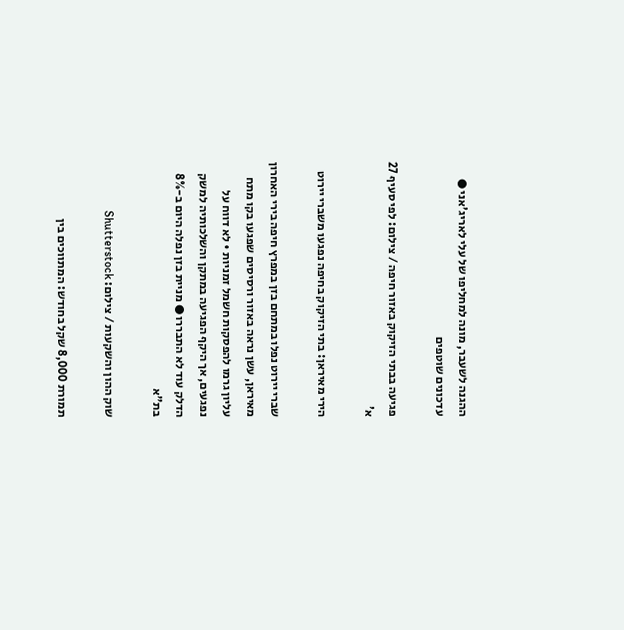ההגנה לשעבר, מונה למחליפו של עלי לאריג'אני ● עדכונים שוטפים

פגיעה בבתי הזיקוק באזור חיפה / צילום: לפי סעיף 27 א'

הירי מאיראן: בתי הזיקוק בחיפה נפגעו משברי יירוט

שברי יירוט נפלו במתחם בזן במפרץ חיפה בירי האחרון מאיראן, עשן נראה באזור ורסיסים שפגעו בקו מתח עליון גרמו להפסקות חשמל זמניות • לא דווח על נפגעים, אך היקף הפגיעה במתקן והשלכותיה למשק הדלק עוד לא התבררו ● מניית בזן נפלה היום ב-8% בת"א

שוק ההון והשקעות / צילום: Shutterstock

תמורת 8,000 שקל בחודש: המתווכים בין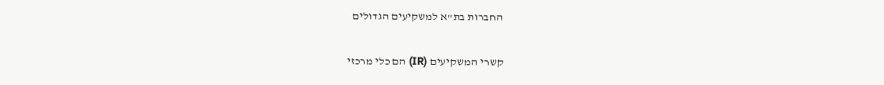החברות בת"א למשקיעים הגדולים

קשרי המשקיעים (IR) הם כלי מרכזי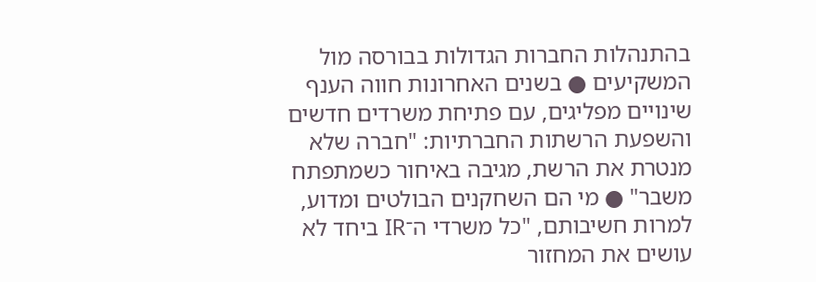בהתנהלות החברות הגדולות בבורסה מול המשקיעים ● בשנים האחרונות חווה הענף שינויים מפליגים, עם פתיחת משרדים חדשים והשפעת הרשתות החברתיות: "חברה שלא מנטרת את הרשת, מגיבה באיחור כשמתפתח משבר" ● מי הם השחקנים הבולטים ומדוע, למרות חשיבותם, "כל משרדי ה־IR ביחד לא עושים את המחזור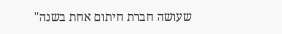שעושה חברת חיתום אחת בשנה"